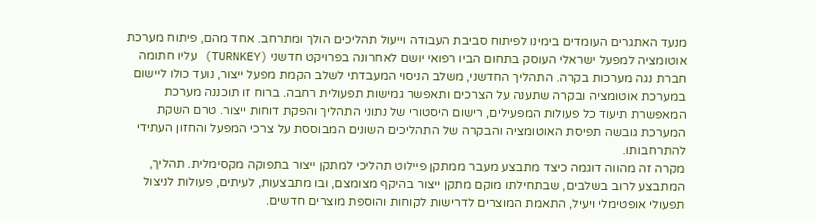מנעד האתגרים העומדים בימינו לפיתוח סביבת העבודה וייעול תהליכים הולך ומתרחב. אחד מהם, פיתוח מערכת אוטומציה למפעל ישראלי העוסק בתחום הביו רפואי יושם לאחרונה בפרויקט חדשני (TURNKEY) עליו חתומה חברת נגה מערכות בקרה. התהליך החדשני, משלב הניסוי המעבדתי לשלב הקמת מפעל ייצור, נועד כולו ליישום במערכת אוטומציה ובקרה שתענה על הצרכים ותאפשר גמישות תפעולית רחבה. ברוח זו תוכננה מערכת המאפשרת תיעוד כל פעולות המפעילים, רישום היסטורי של נתוני התהליך והפקת דוחות ייצור. טרם השקת המערכת גובשה תפיסת האוטומציה והבקרה של התהליכים השונים המבוססת על צרכי המפעל והחזון העתידי להתרחבותו.
מקרה זה מהווה דוגמה כיצד מתבצע מעבר ממתקן פיילוט תהליכי למתקן ייצור בתפוקה מקסימלית. תהליך, המתבצע לרוב בשלבים, שבתחילתו מוקם מתקן ייצור בהיקף מצומצם, ובו מתבצעות, לעיתים, פעולות לניצול תפעולי אופטימלי ויעיל, התאמת המוצרים לדרישות לקוחות והוספת מוצרים חדשים.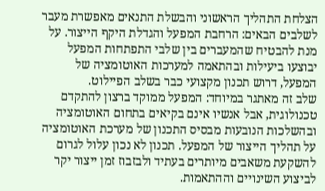הצלחת התהליך הראשוני והבשלת התנאים מאפשרת מעבר לשלבים הבאים: הרחבת המפעל והגדלת היקף הייצור. על מנת להבטיח שהמעברים בין שלבי התפתחות המפעל יבוצעו ביעילות ובהתאמה למערכות האוטומציה של המפעל, דרוש תכנון מקצועי כבר בשלב הפיילוט.
שלב זה מאתגר במיוחד: המפעל ממוקד ברצון להתקדם טכנולוגית, אבל אנשיו אינם בקיאים בתחום האוטומציה ובהשלכות הנובעות מבסיס התכנון של מערכת האוטומציה על תהליך הייצור של המפעל. תכנון לא נכון עלול לגרום להשקעת משאבים מיותרים בעתיד ולבזבוז זמן ייצור יקר לביצוע השינויים וההתאמות.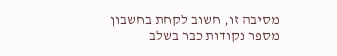מסיבה זו, חשוב לקחת בחשבון מספר נקודות כבר בשלב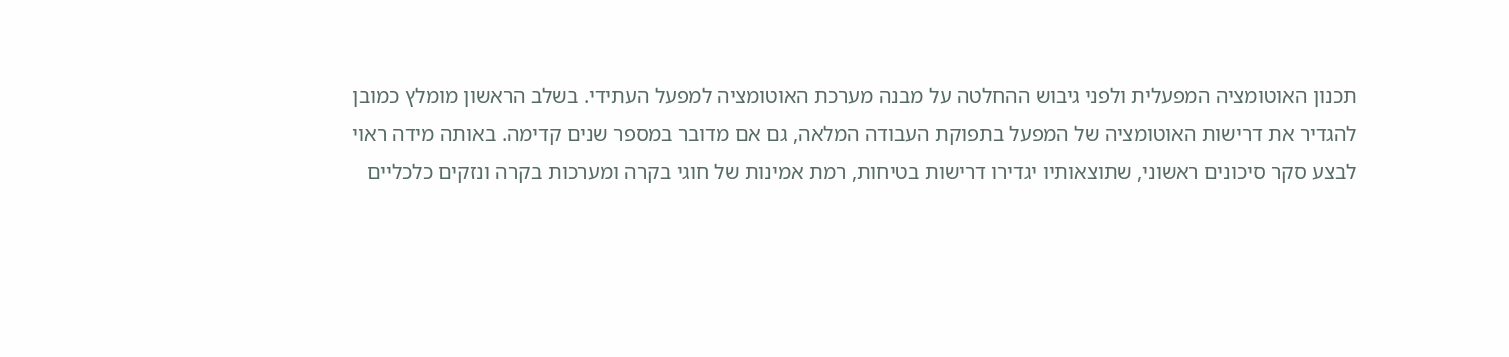תכנון האוטומציה המפעלית ולפני גיבוש ההחלטה על מבנה מערכת האוטומציה למפעל העתידי. בשלב הראשון מומלץ כמובן להגדיר את דרישות האוטומציה של המפעל בתפוקת העבודה המלאה, גם אם מדובר במספר שנים קדימה. באותה מידה ראוי לבצע סקר סיכונים ראשוני, שתוצאותיו יגדירו דרישות בטיחות, רמת אמינות של חוגי בקרה ומערכות בקרה ונזקים כלכליים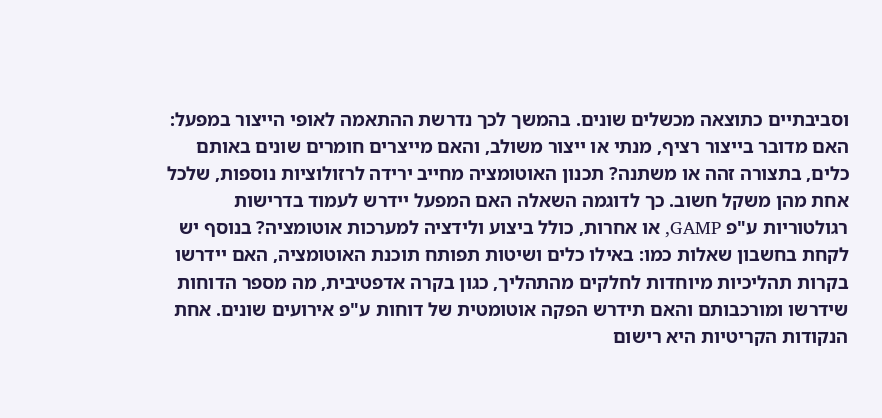וסביבתיים כתוצאה מכשלים שונים. בהמשך לכך נדרשת ההתאמה לאופי הייצור במפעל: האם מדובר בייצור רציף, מנתי או ייצור משולב, והאם מייצרים חומרים שונים באותם כלים, בתצורה זהה או משתנה? תכנון האוטומציה מחייב ירידה לרזולוציות נוספות, שלכל אחת מהן משקל חשוב. כך לדוגמה השאלה האם המפעל יידרש לעמוד בדרישות רגולטוריות ע"פ GAMP, או אחרות, כולל ביצוע ולידציה למערכות אוטומציה? בנוסף יש לקחת בחשבון שאלות כמו: באילו כלים ושיטות תפותח תוכנת האוטומציה, האם יידרשו בקרות תהליכיות מיוחדות לחלקים מהתהליך, כגון בקרה אדפטיבית, מה מספר הדוחות שידרשו ומורכבותם והאם תידרש הפקה אוטומטית של דוחות ע"פ אירועים שונים. אחת הנקודות הקריטיות היא רישום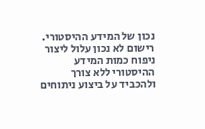נכון של המידע ההיסטורי. רישום לא נכון עלול ליצור ניפוח כמות המידע ההיסטורי ללא צורך ולהכביד על ביצוע ניתוחים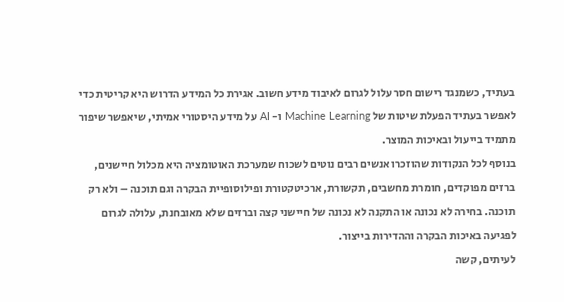בעתיד, כשמנגד רישום חסר עלול לגרום לאיבוד מידע חשוב. אגירת כל המידע הדרוש היא קריטית כדי לאפשר בעתיד הפעלת שיטות של Machine Learning ו- AI על מידע היסטורי אמיתי, שיאפשר שיפור מתמיד בייעול ובאיכות המוצר.
בנוסף לכל הנקודות שהוזכרו אנשים רבים נוטים לשכוח שמערכת האוטומציה היא מכלול חיישנים, ברזים מפוקדים, חומרת מחשבים, תקשורת, ארכיטקטורת ופילוסופיית הבקרה וגם תוכנה – ולא רק תוכנה. בחירה לא נכונה או התקנה לא נכונה של חיישני קצה וברזים שלא מאובחנת, עלולה לגרום לפגיעה באיכות הבקרה וההדירות בייצור.
לעיתים, קשה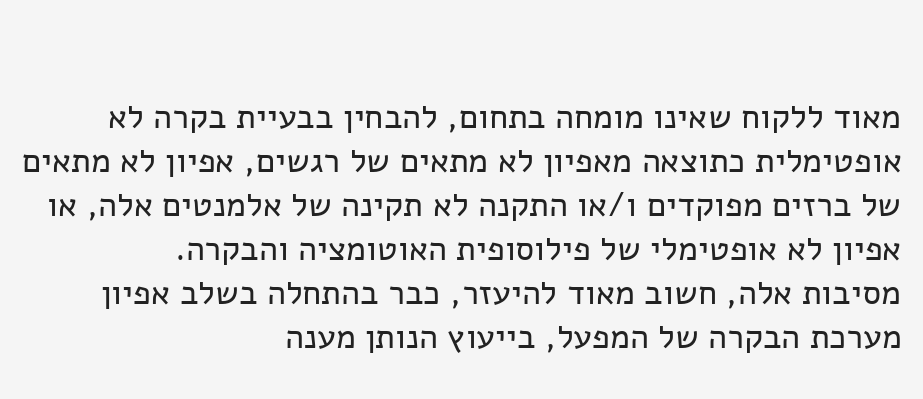מאוד ללקוח שאינו מומחה בתחום, להבחין בבעיית בקרה לא אופטימלית כתוצאה מאפיון לא מתאים של רגשים, אפיון לא מתאים של ברזים מפוקדים ו/או התקנה לא תקינה של אלמנטים אלה, או אפיון לא אופטימלי של פילוסופית האוטומציה והבקרה.
מסיבות אלה, חשוב מאוד להיעזר, כבר בהתחלה בשלב אפיון מערכת הבקרה של המפעל, בייעוץ הנותן מענה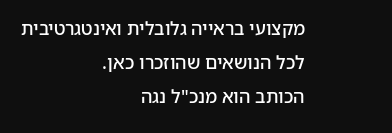מקצועי בראייה גלובלית ואינטגרטיבית לכל הנושאים שהוזכרו כאן.
הכותב הוא מנכ"ל נגה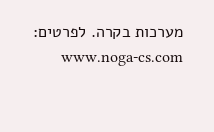מערכות בקרה. לפרטים: www.noga-cs.com